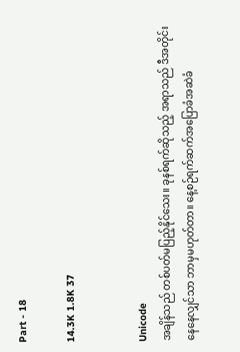Part - 18

14.3K 1.8K 37


Unicode
အချိန်သည် တစ်ပတ်မပြည့်နိုင်သေး။ ခုနစ်ရက်ဆိုသည့် အရာသည် ဒီအတိုင်းနေနေလျှင်သာ ဘာမှမဟုတ်တာ။ နေ့စဉ်ရက်ဆက်အပြောခံအဆဲခံ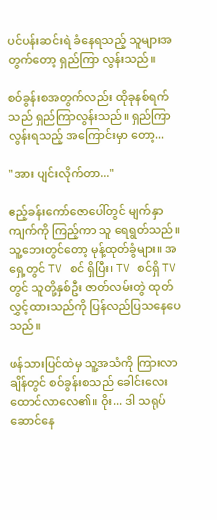ပင်ပန်းဆင်းရဲ ခံနေရသည့် သူများအတွက်တော့ ရှည်ကြာ လွန်းသည်။

စဝ်ခွန်းစအတွက်လည်း ထိုခုနစ်ရက်သည် ရှည်ကြာလွန်းသည်။ ရှည်ကြာလွန်းရသည့် အကြောင်းမှာ တော့...

"အား ပျင်းလိုက်တာ..."

ဧည့်ခန်းကော်ဇောပေါ်တွင် မျက်နှာကျက်ကို ကြည့်ကာ သူ ရေရွတ်သည်။ သူ့ဘေးတွင်တော့ မုန့်ထုတ်ခွံများ။ အရှေ့တွင် TV စင် ရှိပြီး၊ TV စင်ရှိ TV တွင် သူတို့နှစ်ဦး ဇာတ်လမ်းတွဲ ထုတ်လွှင့်ထားသည်ကို ပြန်လည်ပြသနေပေသည်။

ဖန်သားပြင်ထဲမှ သူ့အသံကို ကြားလာချိန်တွင် စဝ်ခွန်းစသည် ခေါင်းလေးထောင်လာလေ၏။ ဝိုး... ဒါ သရုပ်ဆောင်နေ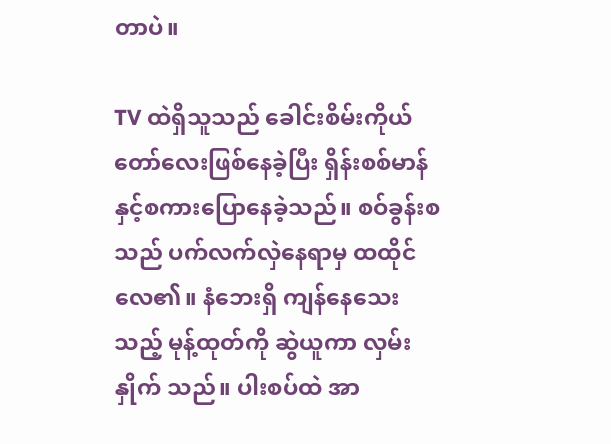တာပဲ။

TV ထဲရှိသူသည် ခေါင်းစိမ်းကိုယ်တော်လေးဖြစ်နေခဲ့ပြီး ရှိန်းစစ်မာန်နှင့်စကားပြောနေခဲ့သည်။ စဝ်ခွန်းစ သည် ပက်လက်လှဲနေရာမှ ထထိုင်လေ၏။ နံဘေးရှိ ကျန်နေသေးသည့် မုန့်ထုတ်ကို ဆွဲယူကာ လှမ်းနှိုက် သည်။ ပါးစပ်ထဲ အာ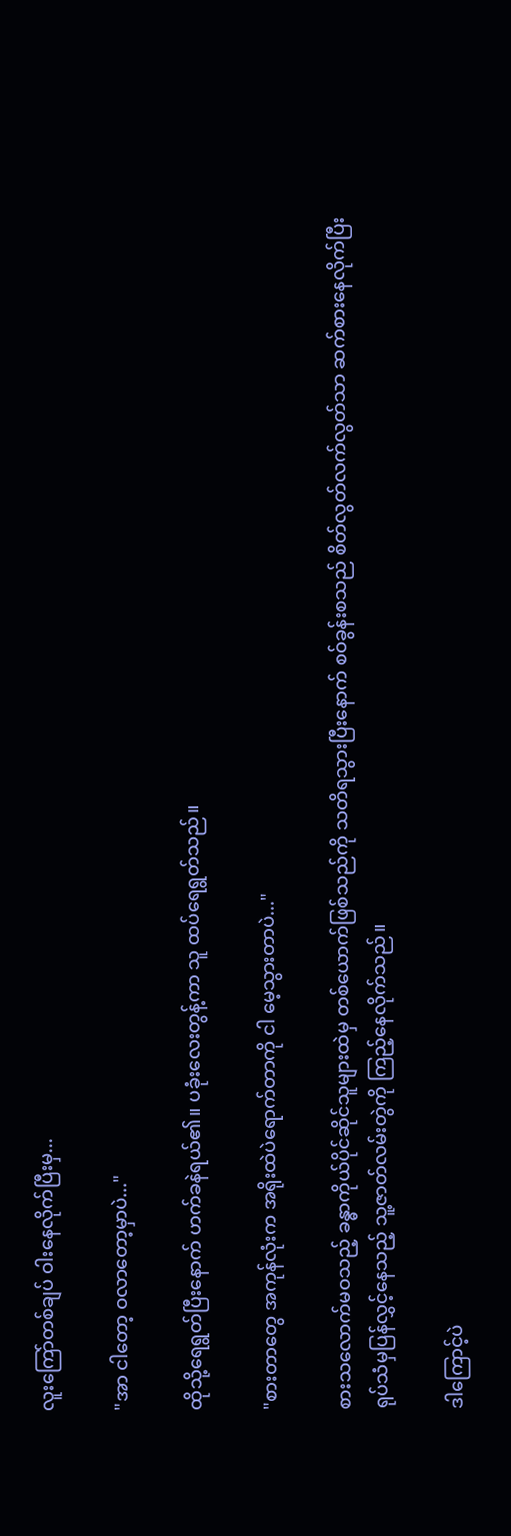လူးကြော်တစ်ချပ် ဝါးနေလိုက်ပြီးမှ...

"အာ ငါတော့ ဝလာတော့မှာပဲ..."

ထိုသို့ရေရွတ်ပြီးနောက် ဟက်ခနဲရယ်၏။ ပခုံးလေးတွန့်ကာ သူ ထပ်ရေရွတ်သည်။

"စားတာတွေ အကုန်လုံးက အရိုးထဲပဲရောက်တာကို ငါ မေ့သွားတာပဲ..."

စားသလောက်မဝသည့် ခန္ဓာကိုယ်ပိုင်ဆိုင်သူများထဲမှ တစ်ယောက်ဖြစ်သည်ကို သတိရသွားပြီးနောက် စဝ်ခွန်းစသည် စိတ်လွတ်လက်လွတ်သာ ဆက်စားနေလိုက်ပြီး ရုပ်သံမှပြန်လွှင့်နေသည့် သူ့ဇာတ်လမ်းတွဲကို ကြည့်နေလိုက်သည်။

ဒါကြောင့်ပဲ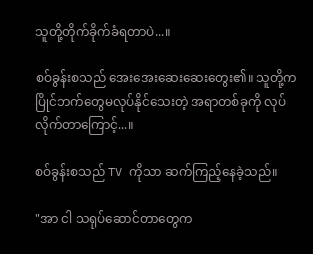သူတို့တိုက်ခိုက်ခံရတာပဲ...။

စဝ်ခွန်းစသည် အေးအေးဆေးဆေးတွေး၏။ သူတို့က ပြိုင်ဘက်တွေမလုပ်နိုင်သေးတဲ့ အရာတစ်ခုကို လုပ်လိုက်တာကြောင့်...။

စဝ်ခွန်းစသည် TV ကိုသာ ဆက်ကြည့်နေခဲ့သည်။

"အာ ငါ သရုပ်ဆောင်တာတွေက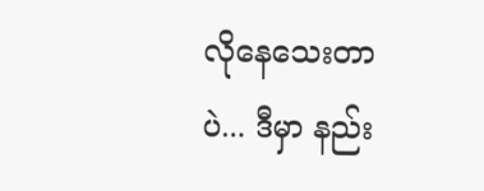လိုနေသေးတာပဲ... ဒီမှာ နည်း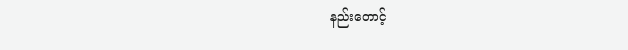နည်းတောင့်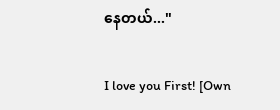နေတယ်..."

I love you First! [Own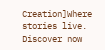Creation]Where stories live. Discover now